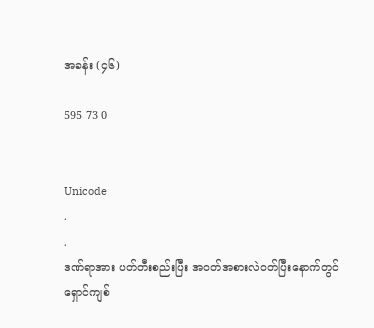အခန်း (၄၆)

595 73 0


Unicode
.
.
ဒဏ်ရာအား ပတ်တီးစည်းပြီး အဝတ်အစားလဲဝတ်ပြီးနောက်တွင် ရှောင်ကျစ်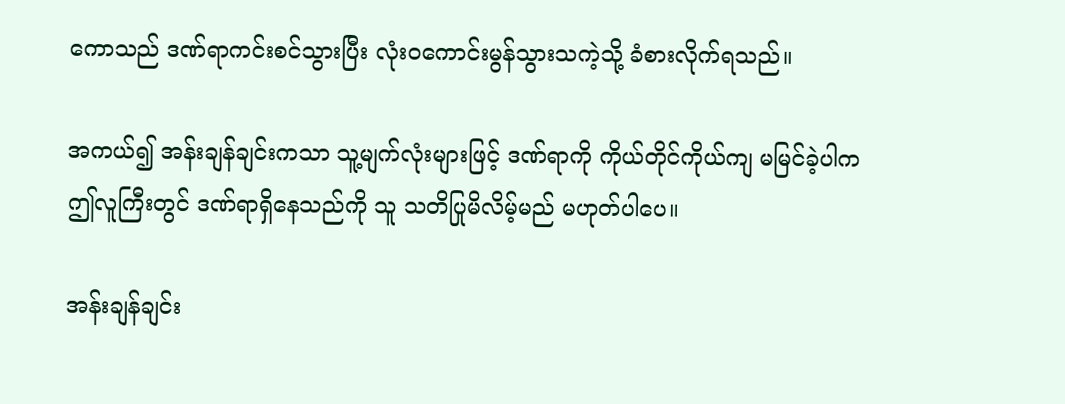ကောသည် ဒဏ်ရာကင်းစင်သွားပြီး လုံးဝကောင်းမွန်သွားသကဲ့သို့ ခံစားလိုက်ရသည်။

အကယ်၍ အန်းချန်ချင်းကသာ သူ့မျက်လုံးများဖြင့် ဒဏ်ရာကို ကိုယ်တိုင်ကိုယ်ကျ မမြင်ခဲ့ပါက ဤလူကြီးတွင် ဒဏ်ရာရှိနေသည်ကို သူ သတိပြုမိလိမ့်မည် မဟုတ်ပါပေ။

အန်းချန်ချင်း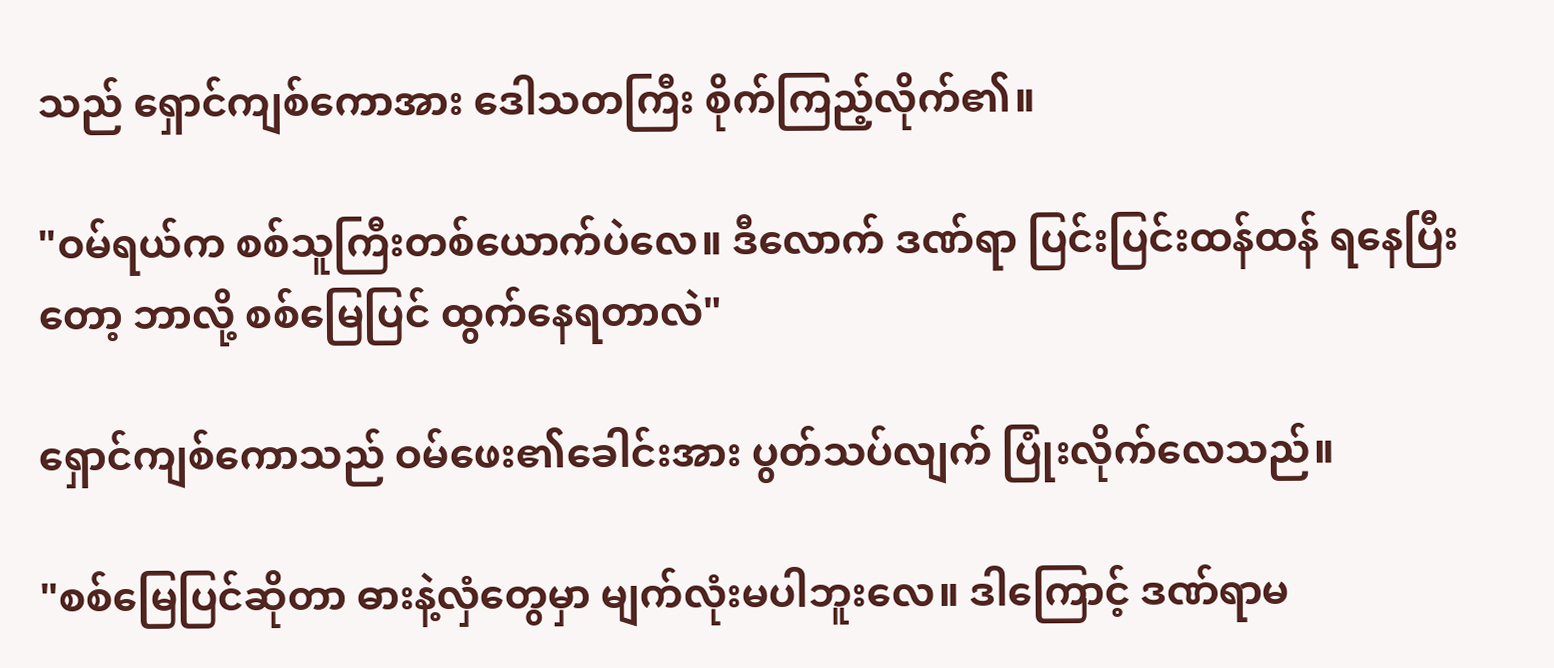သည် ရှောင်ကျစ်ကောအား ဒေါသတကြီး စိုက်ကြည့်လိုက်၏။

"ဝမ်ရယ်က စစ်သူကြီးတစ်ယောက်ပဲလေ။ ဒီလောက် ဒဏ်ရာ ပြင်းပြင်းထန်ထန် ရနေပြီးတော့ ဘာလို့ စစ်မြေပြင် ထွက်နေရတာလဲ"

ရှောင်ကျစ်ကောသည် ဝမ်ဖေး၏ခေါင်းအား ပွတ်သပ်လျက် ပြုံးလိုက်လေသည်။

"စစ်မြေပြင်ဆိုတာ ဓားနဲ့လှံတွေမှာ မျက်လုံးမပါဘူးလေ။ ဒါကြောင့် ဒဏ်ရာမ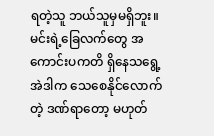ရတဲ့သူ ဘယ်သူမှမရှိဘူး။ မင်းရဲ့ခြေလက်တွေ အကောင်းပကတိ ရှိနေသရွေ့ အဲဒါက သေစေနိုင်လောက်တဲ့ ဒဏ်ရာတော့ မဟုတ်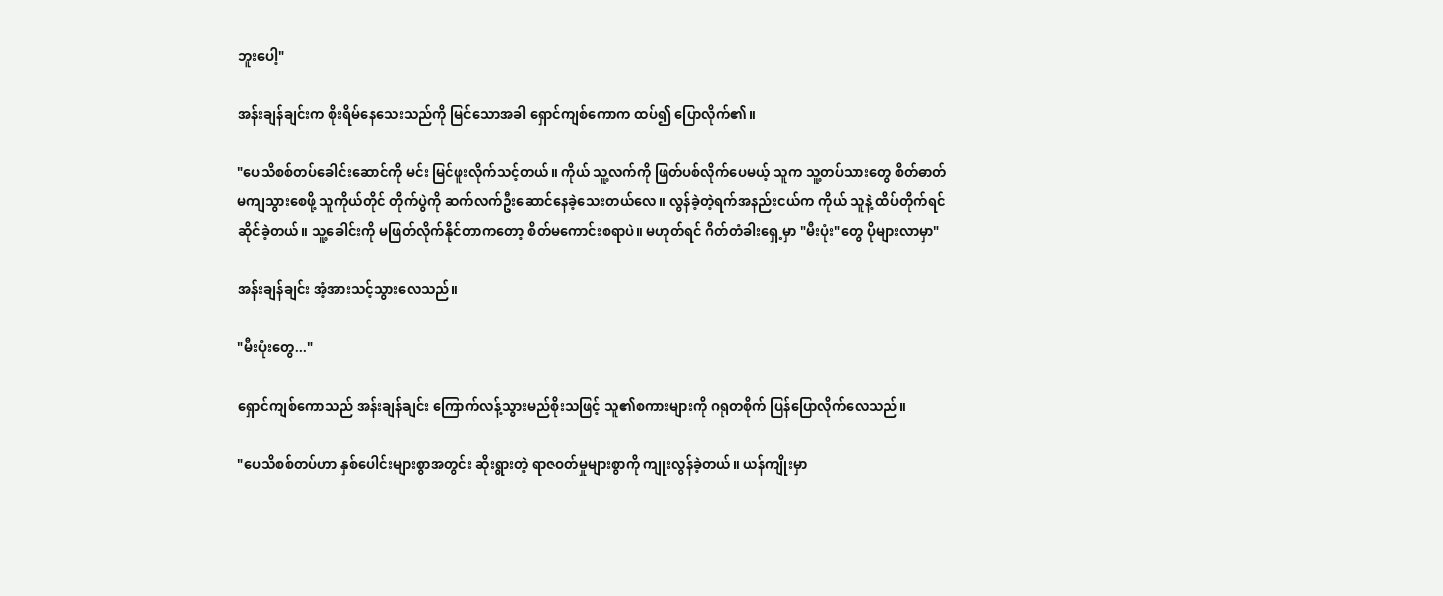ဘူးပေါ့"

အန်းချန်ချင်းက စိုးရိမ်နေသေးသည်ကို မြင်သောအခါ ရှောင်ကျစ်ကောက ထပ်၍ ပြောလိုက်၏။

"ပေသိစစ်တပ်ခေါင်းဆောင်ကို မင်း မြင်ဖူးလိုက်သင့်တယ်။ ကိုယ် သူ့လက်ကို ဖြတ်ပစ်လိုက်ပေမယ့် သူက သူ့တပ်သားတွေ စိတ်ဓာတ်မကျသွားစေဖို့ သူကိုယ်တိုင် တိုက်ပွဲကို ဆက်လက်ဦးဆောင်နေခဲ့သေးတယ်လေ။ လွန်ခဲ့တဲ့ရက်အနည်းငယ်က ကိုယ် သူနဲ့ ထိပ်တိုက်ရင်ဆိုင်ခဲ့တယ်။ သူ့ခေါင်းကို မဖြတ်လိုက်နိုင်တာက‌တော့ စိတ်မကောင်းစရာပဲ။ မဟုတ်ရင် ဂိတ်တံခါးရှေ့မှာ "မီးပုံး"တွေ ပိုများလာမှာ"

အန်းချန်ချင်း အံ့အားသင့်သွားလေသည်။

"မီးပုံးတွေ..."

ရှောင်ကျစ်ကောသည် အန်းချန်ချင်း ကြောက်လန့်သွားမည်စိုးသဖြင့် သူ၏စကားများကို ဂရုတစိုက် ပြန်ပြောလိုက်လေသည်။

"ပေသိစစ်တပ်ဟာ နှစ်ပေါင်းများစွာအတွင်း ဆိုးရွားတဲ့ ရာဇဝတ်မှုများစွာကို ကျုးလွန်ခဲ့တယ်။ ယန်ကျိုးမှာ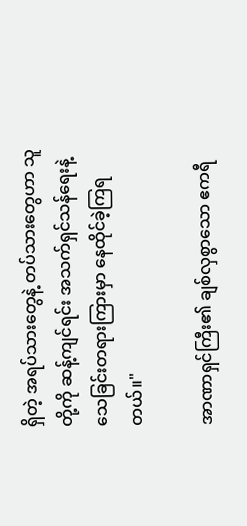ရှိတဲ့ အရပ်သားတွေနဲ့ တပ်သားတွေဟာ သူတို့ကို ဆန့်ကျင်ရင်း အသက်ရှင်သန်ရေးနဲ့ သေခြင်းတရားကြားမှာ နေထိုင်ခဲ့ကြရတယ်။"

အာဏာရှင်ကြီး၏ ချစ်လှစွာသော ဧကရီ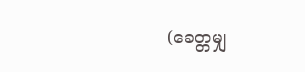(ခေတ္တမျှ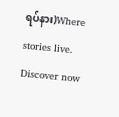ရပ်နား)Where stories live. Discover now